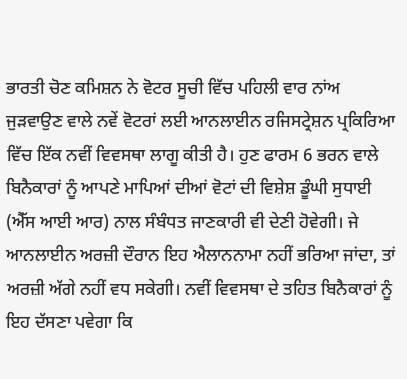ਭਾਰਤੀ ਚੋਣ ਕਮਿਸ਼ਨ ਨੇ ਵੋਟਰ ਸੂਚੀ ਵਿੱਚ ਪਹਿਲੀ ਵਾਰ ਨਾਂਅ ਜੁੜਵਾਉਣ ਵਾਲੇ ਨਵੇਂ ਵੋਟਰਾਂ ਲਈ ਆਨਲਾਈਨ ਰਜਿਸਟ੍ਰੇਸ਼ਨ ਪ੍ਰਕਿਰਿਆ ਵਿੱਚ ਇੱਕ ਨਵੀਂ ਵਿਵਸਥਾ ਲਾਗੂ ਕੀਤੀ ਹੈ। ਹੁਣ ਫਾਰਮ 6 ਭਰਨ ਵਾਲੇ ਬਿਨੈਕਾਰਾਂ ਨੂੰ ਆਪਣੇ ਮਾਪਿਆਂ ਦੀਆਂ ਵੋਟਾਂ ਦੀ ਵਿਸ਼ੇਸ਼ ਡੂੰਘੀ ਸੁਧਾਈ (ਐੱਸ ਆਈ ਆਰ) ਨਾਲ ਸੰਬੰਧਤ ਜਾਣਕਾਰੀ ਵੀ ਦੇਣੀ ਹੋਵੇਗੀ। ਜੇ ਆਨਲਾਈਨ ਅਰਜ਼ੀ ਦੌਰਾਨ ਇਹ ਐਲਾਨਨਾਮਾ ਨਹੀਂ ਭਰਿਆ ਜਾਂਦਾ, ਤਾਂ ਅਰਜ਼ੀ ਅੱਗੇ ਨਹੀਂ ਵਧ ਸਕੇਗੀ। ਨਵੀਂ ਵਿਵਸਥਾ ਦੇ ਤਹਿਤ ਬਿਨੈਕਾਰਾਂ ਨੂੰ ਇਹ ਦੱਸਣਾ ਪਵੇਗਾ ਕਿ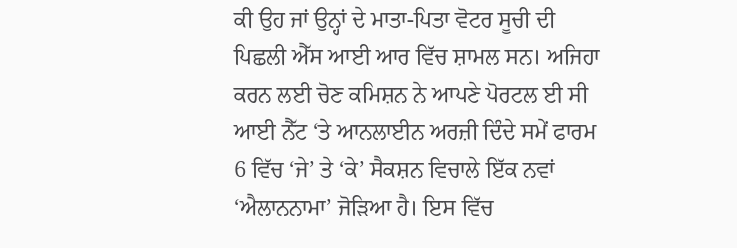ਕੀ ਉਹ ਜਾਂ ਉਨ੍ਹਾਂ ਦੇ ਮਾਤਾ-ਪਿਤਾ ਵੋਟਰ ਸੂਚੀ ਦੀ ਪਿਛਲੀ ਐੱਸ ਆਈ ਆਰ ਵਿੱਚ ਸ਼ਾਮਲ ਸਨ। ਅਜਿਹਾ ਕਰਨ ਲਈ ਚੋਣ ਕਮਿਸ਼ਨ ਨੇ ਆਪਣੇ ਪੋਰਟਲ ਈ ਸੀ ਆਈ ਨੈੱਟ ‘ਤੇ ਆਨਲਾਈਨ ਅਰਜ਼ੀ ਦਿੰਦੇ ਸਮੇਂ ਫਾਰਮ 6 ਵਿੱਚ ‘ਜੇ’ ਤੇ ‘ਕੇ’ ਸੈਕਸ਼ਨ ਵਿਚਾਲੇ ਇੱਕ ਨਵਾਂ ‘ਐਲਾਨਨਾਮਾ’ ਜੋੜਿਆ ਹੈ। ਇਸ ਵਿੱਚ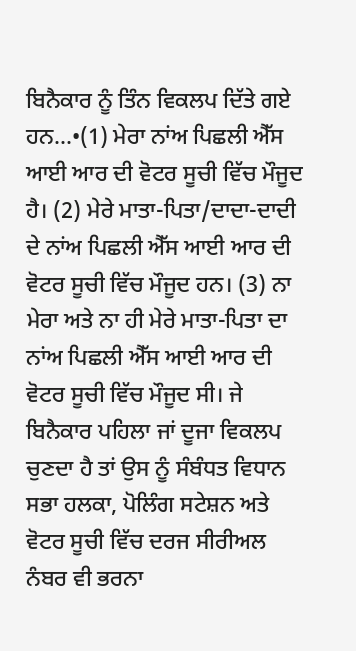ਬਿਨੈਕਾਰ ਨੂੰ ਤਿੰਨ ਵਿਕਲਪ ਦਿੱਤੇ ਗਏ ਹਨ…•(1) ਮੇਰਾ ਨਾਂਅ ਪਿਛਲੀ ਐੱਸ ਆਈ ਆਰ ਦੀ ਵੋਟਰ ਸੂਚੀ ਵਿੱਚ ਮੌਜੂਦ ਹੈ। (2) ਮੇਰੇ ਮਾਤਾ-ਪਿਤਾ/ਦਾਦਾ-ਦਾਦੀ ਦੇ ਨਾਂਅ ਪਿਛਲੀ ਐੱਸ ਆਈ ਆਰ ਦੀ ਵੋਟਰ ਸੂਚੀ ਵਿੱਚ ਮੌਜੂਦ ਹਨ। (3) ਨਾ ਮੇਰਾ ਅਤੇ ਨਾ ਹੀ ਮੇਰੇ ਮਾਤਾ-ਪਿਤਾ ਦਾ ਨਾਂਅ ਪਿਛਲੀ ਐੱਸ ਆਈ ਆਰ ਦੀ ਵੋਟਰ ਸੂਚੀ ਵਿੱਚ ਮੌਜੂਦ ਸੀ। ਜੇ ਬਿਨੈਕਾਰ ਪਹਿਲਾ ਜਾਂ ਦੂਜਾ ਵਿਕਲਪ ਚੁਣਦਾ ਹੈ ਤਾਂ ਉਸ ਨੂੰ ਸੰਬੰਧਤ ਵਿਧਾਨ ਸਭਾ ਹਲਕਾ, ਪੋਲਿੰਗ ਸਟੇਸ਼ਨ ਅਤੇ ਵੋਟਰ ਸੂਚੀ ਵਿੱਚ ਦਰਜ ਸੀਰੀਅਲ ਨੰਬਰ ਵੀ ਭਰਨਾ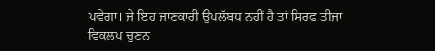ਪਵੇਗਾ। ਜੇ ਇਹ ਜਾਣਕਾਰੀ ਉਪਲੱਬਧ ਨਹੀਂ ਹੈ ਤਾਂ ਸਿਰਫ ਤੀਜਾ ਵਿਕਲਪ ਚੁਣਨ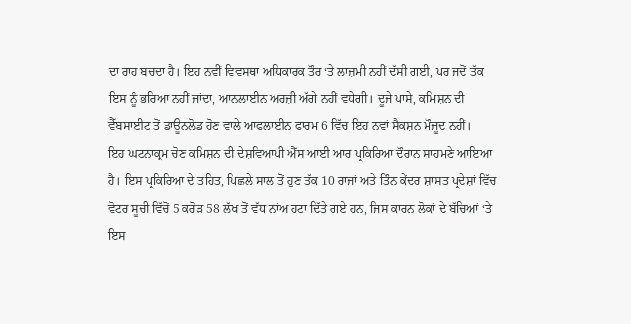ਦਾ ਰਾਹ ਬਚਦਾ ਹੈ। ਇਹ ਨਵੀਂ ਵਿਵਸਥਾ ਅਧਿਕਾਰਕ ਤੌਰ ‘ਤੇ ਲਾਜ਼ਮੀ ਨਹੀਂ ਦੱਸੀ ਗਈ, ਪਰ ਜਦੋਂ ਤੱਕ ਇਸ ਨੂੰ ਭਰਿਆ ਨਹੀਂ ਜਾਂਦਾ, ਆਨਲਾਈਨ ਅਰਜ਼ੀ ਅੱਗੇ ਨਹੀਂ ਵਧੇਗੀ। ਦੂਜੇ ਪਾਸੇ, ਕਮਿਸ਼ਨ ਦੀ ਵੈੱਬਸਾਈਟ ਤੋਂ ਡਾਊਨਲੋਡ ਹੋਣ ਵਾਲੇ ਆਫਲਾਈਨ ਫਾਰਮ 6 ਵਿੱਚ ਇਹ ਨਵਾਂ ਸੈਕਸ਼ਨ ਮੌਜੂਦ ਨਹੀਂ।
ਇਹ ਘਟਨਾਕ੍ਰਮ ਚੋਣ ਕਮਿਸ਼ਨ ਦੀ ਦੇਸ਼ਵਿਆਪੀ ਐੱਸ ਆਈ ਆਰ ਪ੍ਰਕਿਰਿਆ ਦੌਰਾਨ ਸਾਹਮਣੇ ਆਇਆ ਹੈ। ਇਸ ਪ੍ਰਕਿਰਿਆ ਦੇ ਤਹਿਤ, ਪਿਛਲੇ ਸਾਲ ਤੋਂ ਹੁਣ ਤੱਕ 10 ਰਾਜਾਂ ਅਤੇ ਤਿੰਨ ਕੇਂਦਰ ਸ਼ਾਸਤ ਪ੍ਰਦੇਸ਼ਾਂ ਵਿੱਚ ਵੋਟਰ ਸੂਚੀ ਵਿੱਚੋਂ 5 ਕਰੋੜ 58 ਲੱਖ ਤੋਂ ਵੱਧ ਨਾਂਅ ਹਟਾ ਦਿੱਤੇ ਗਏ ਹਨ, ਜਿਸ ਕਾਰਨ ਲੋਕਾਂ ਦੇ ਬੱਚਿਆਂ ‘ਤੇ ਇਸ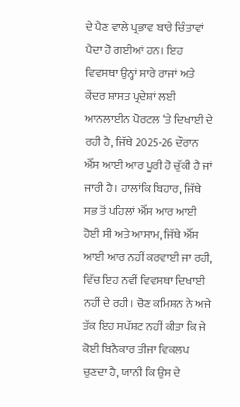ਦੇ ਪੈਣ ਵਾਲੇ ਪ੍ਰਭਾਵ ਬਾਰੇ ਚਿੰਤਾਵਾਂ ਪੈਦਾ ਹੋ ਗਈਆਂ ਹਨ। ਇਹ ਵਿਵਸਥਾ ਉਨ੍ਹਾਂ ਸਾਰੇ ਰਾਜਾਂ ਅਤੇ ਕੇਂਦਰ ਸ਼ਾਸਤ ਪ੍ਰਦੇਸ਼ਾਂ ਲਈ ਆਨਲਾਈਨ ਪੋਰਟਲ ‘ਤੇ ਦਿਖਾਈ ਦੇ ਰਹੀ ਹੈ, ਜਿੱਥੇ 2025-26 ਦੌਰਾਨ ਐੱਸ ਆਈ ਆਰ ਪੂਰੀ ਹੋ ਚੁੱਕੀ ਹੈ ਜਾਂ ਜਾਰੀ ਹੈ। ਹਾਲਾਂਕਿ ਬਿਹਾਰ, ਜਿੱਥੇ ਸਭ ਤੋਂ ਪਹਿਲਾਂ ਐੱਸ ਆਰ ਆਈ ਹੋਈ ਸੀ ਅਤੇ ਆਸਾਮ, ਜਿੱਥੇ ਐੱਸ ਆਈ ਆਰ ਨਹੀਂ ਕਰਵਾਈ ਜਾ ਰਹੀ, ਵਿੱਚ ਇਹ ਨਵੀਂ ਵਿਵਸਥਾ ਦਿਖਾਈ ਨਹੀਂ ਦੇ ਰਹੀ। ਚੋਣ ਕਮਿਸ਼ਨ ਨੇ ਅਜੇ ਤੱਕ ਇਹ ਸਪੱਸ਼ਟ ਨਹੀਂ ਕੀਤਾ ਕਿ ਜੇ ਕੋਈ ਬਿਨੈਕਾਰ ਤੀਜਾ ਵਿਕਲਪ ਚੁਣਦਾ ਹੈ, ਯਾਨੀ ਕਿ ਉਸ ਦੇ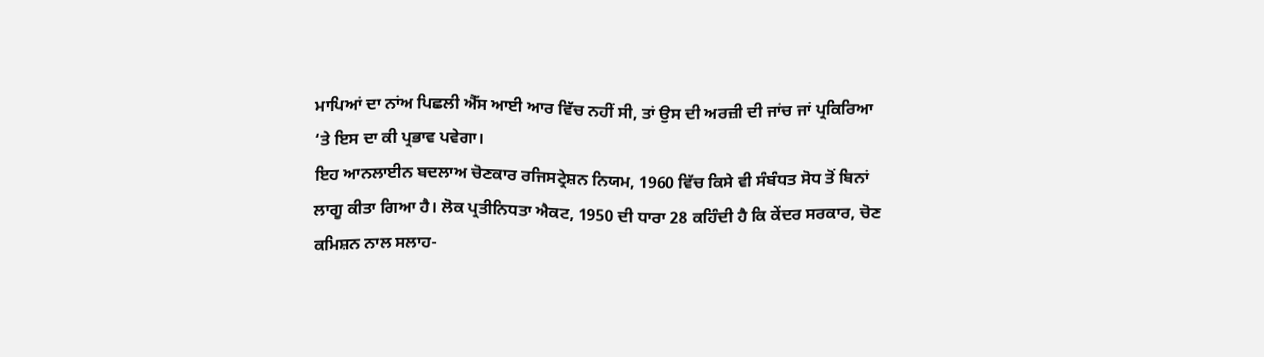ਮਾਪਿਆਂ ਦਾ ਨਾਂਅ ਪਿਛਲੀ ਐੱਸ ਆਈ ਆਰ ਵਿੱਚ ਨਹੀਂ ਸੀ, ਤਾਂ ਉਸ ਦੀ ਅਰਜ਼ੀ ਦੀ ਜਾਂਚ ਜਾਂ ਪ੍ਰਕਿਰਿਆ ‘ਤੇ ਇਸ ਦਾ ਕੀ ਪ੍ਰਭਾਵ ਪਵੇਗਾ।
ਇਹ ਆਨਲਾਈਨ ਬਦਲਾਅ ਚੋਣਕਾਰ ਰਜਿਸਟ੍ਰੇਸ਼ਨ ਨਿਯਮ, 1960 ਵਿੱਚ ਕਿਸੇ ਵੀ ਸੰਬੰਧਤ ਸੋਧ ਤੋਂ ਬਿਨਾਂ ਲਾਗੂ ਕੀਤਾ ਗਿਆ ਹੈ। ਲੋਕ ਪ੍ਰਤੀਨਿਧਤਾ ਐਕਟ, 1950 ਦੀ ਧਾਰਾ 28 ਕਹਿੰਦੀ ਹੈ ਕਿ ਕੇਂਦਰ ਸਰਕਾਰ, ਚੋਣ ਕਮਿਸ਼ਨ ਨਾਲ ਸਲਾਹ-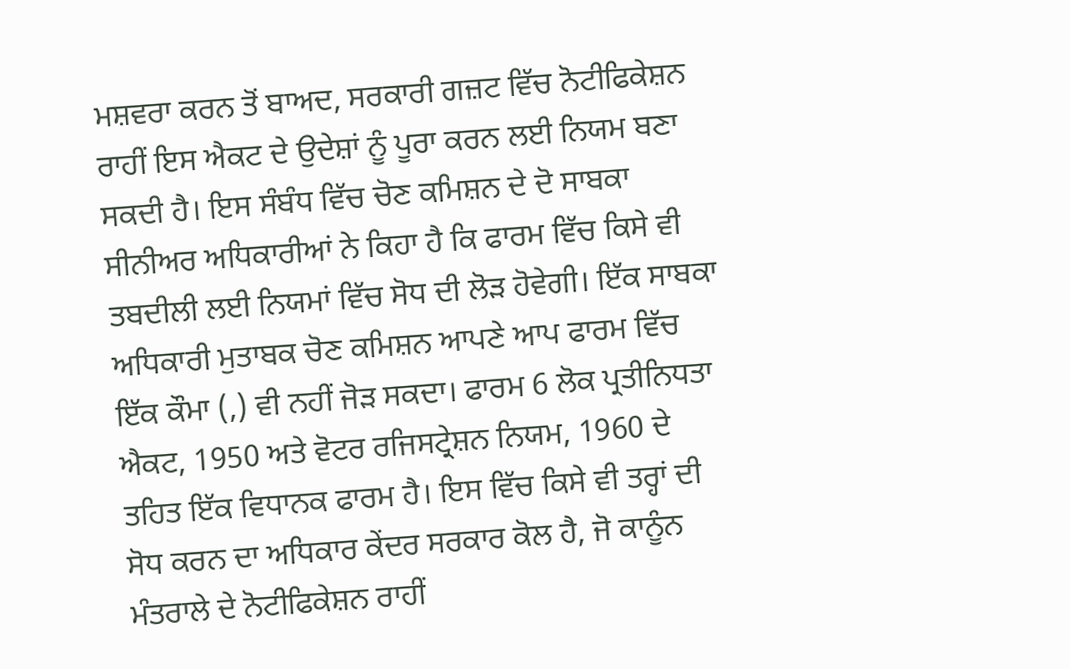ਮਸ਼ਵਰਾ ਕਰਨ ਤੋਂ ਬਾਅਦ, ਸਰਕਾਰੀ ਗਜ਼ਟ ਵਿੱਚ ਨੋਟੀਫਿਕੇਸ਼ਨ ਰਾਹੀਂ ਇਸ ਐਕਟ ਦੇ ਉਦੇਸ਼ਾਂ ਨੂੰ ਪੂਰਾ ਕਰਨ ਲਈ ਨਿਯਮ ਬਣਾ ਸਕਦੀ ਹੈ। ਇਸ ਸੰਬੰਧ ਵਿੱਚ ਚੋਣ ਕਮਿਸ਼ਨ ਦੇ ਦੋ ਸਾਬਕਾ ਸੀਨੀਅਰ ਅਧਿਕਾਰੀਆਂ ਨੇ ਕਿਹਾ ਹੈ ਕਿ ਫਾਰਮ ਵਿੱਚ ਕਿਸੇ ਵੀ ਤਬਦੀਲੀ ਲਈ ਨਿਯਮਾਂ ਵਿੱਚ ਸੋਧ ਦੀ ਲੋੜ ਹੋਵੇਗੀ। ਇੱਕ ਸਾਬਕਾ ਅਧਿਕਾਰੀ ਮੁਤਾਬਕ ਚੋਣ ਕਮਿਸ਼ਨ ਆਪਣੇ ਆਪ ਫਾਰਮ ਵਿੱਚ ਇੱਕ ਕੌਮਾ (,) ਵੀ ਨਹੀਂ ਜੋੜ ਸਕਦਾ। ਫਾਰਮ 6 ਲੋਕ ਪ੍ਰਤੀਨਿਧਤਾ ਐਕਟ, 1950 ਅਤੇ ਵੋਟਰ ਰਜਿਸਟ੍ਰੇਸ਼ਨ ਨਿਯਮ, 1960 ਦੇ ਤਹਿਤ ਇੱਕ ਵਿਧਾਨਕ ਫਾਰਮ ਹੈ। ਇਸ ਵਿੱਚ ਕਿਸੇ ਵੀ ਤਰ੍ਹਾਂ ਦੀ ਸੋਧ ਕਰਨ ਦਾ ਅਧਿਕਾਰ ਕੇਂਦਰ ਸਰਕਾਰ ਕੋਲ ਹੈ, ਜੋ ਕਾਨੂੰਨ ਮੰਤਰਾਲੇ ਦੇ ਨੋਟੀਫਿਕੇਸ਼ਨ ਰਾਹੀਂ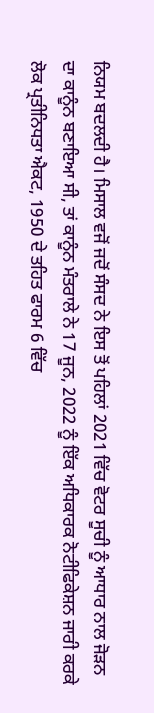ਨਿਯਮ ਬਦਲਦੀ ਹੈ। ਮਿਸਾਲ ਵਜੋਂ ਜਦੋਂ ਸੰਸਦ ਨੇ ਇਸ ਤੋਂ ਪਹਿਲਾਂ 2021 ਵਿੱਚ ਵੋਟਰ ਸੂਚੀ ਨੂੰ ਆਧਾਰ ਨਾਲ ਜੋੜਨ ਦਾ ਕਾਨੂੰਨ ਬਣਾਇਆ ਸੀ, ਤਾਂ ਕਾਨੂੰਨ ਮੰਤਰਾਲੇ ਨੇ 17 ਜੂਨ, 2022 ਨੂੰ ਇੱਕ ਅਧਿਕਾਰਕ ਨੋਟੀਫਿਕੇਸ਼ਨ ਜਾਰੀ ਕਰਕੇ ਲੋਕ ਪ੍ਰਤੀਨਿਧਤਾ ਐਕਟ, 1950 ਦੇ ਤਹਿਤ ਫਾਰਮ 6 ਵਿੱਚ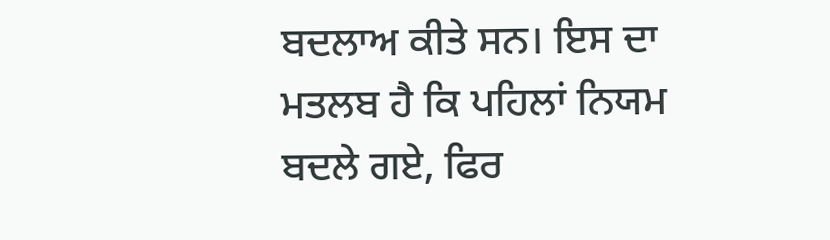ਬਦਲਾਅ ਕੀਤੇ ਸਨ। ਇਸ ਦਾ ਮਤਲਬ ਹੈ ਕਿ ਪਹਿਲਾਂ ਨਿਯਮ ਬਦਲੇ ਗਏ, ਫਿਰ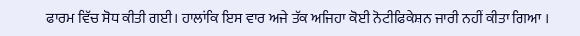ਫਾਰਮ ਵਿੱਚ ਸੋਧ ਕੀਤੀ ਗਈ। ਹਾਲਾਂਕਿ ਇਸ ਵਾਰ ਅਜੇ ਤੱਕ ਅਜਿਹਾ ਕੋਈ ਨੋਟੀਫਿਕੇਸ਼ਨ ਜਾਰੀ ਨਹੀਂ ਕੀਤਾ ਗਿਆ ।